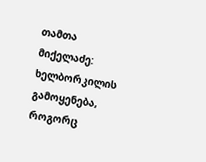თამთა მიქელაძე: ხელბორკილის გამოყენება, როგორც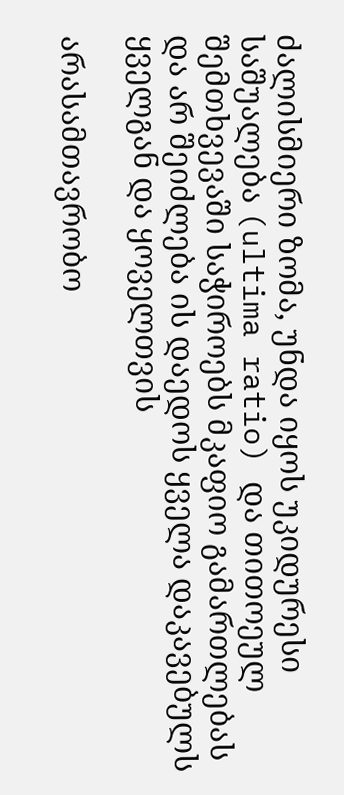ძალისმიერი ზომა, უნდა იყოს უკიდურესი საშუალება (ultima ratio) და თითოეულ შემთხვევაში საჭიროებს მკაფიო გამართლებას და არ შეიძლება ის დაედოს ყველა დაკავებულს ყველგან და ყოველთვის

არასამთავრობო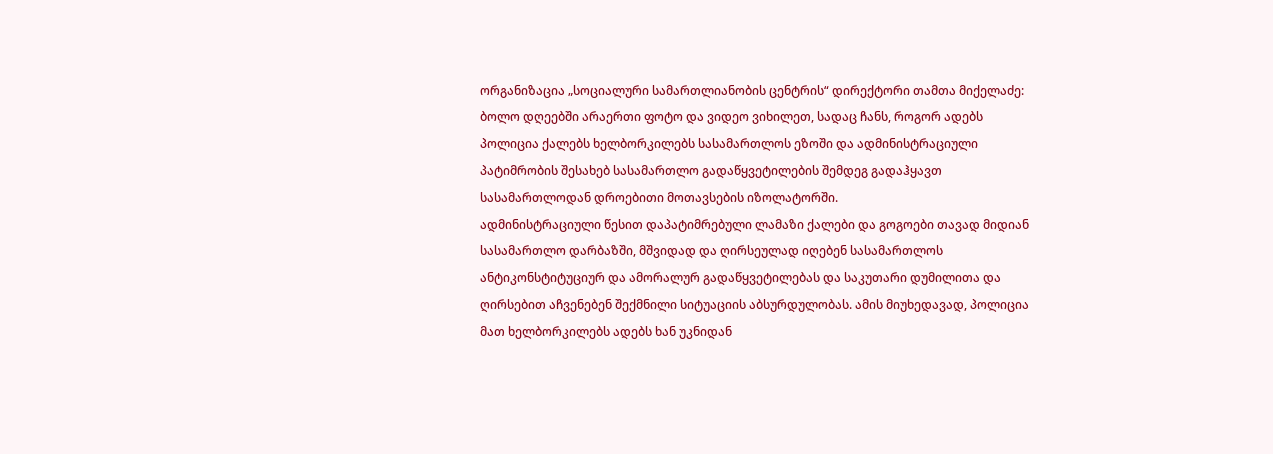ორგანიზაცია „სოციალური სამართლიანობის ცენტრის“ დირექტორი თამთა მიქელაძე:
ბოლო დღეებში არაერთი ფოტო და ვიდეო ვიხილეთ, სადაც ჩანს, როგორ ადებს პოლიცია ქალებს ხელბორკილებს სასამართლოს ეზოში და ადმინისტრაციული პატიმრობის შესახებ სასამართლო გადაწყვეტილების შემდეგ გადაჰყავთ სასამართლოდან დროებითი მოთავსების იზოლატორში.
ადმინისტრაციული წესით დაპატიმრებული ლამაზი ქალები და გოგოები თავად მიდიან სასამართლო დარბაზში, მშვიდად და ღირსეულად იღებენ სასამართლოს ანტიკონსტიტუციურ და ამორალურ გადაწყვეტილებას და საკუთარი დუმილითა და ღირსებით აჩვენებენ შექმნილი სიტუაციის აბსურდულობას. ამის მიუხედავად, პოლიცია მათ ხელბორკილებს ადებს ხან უკნიდან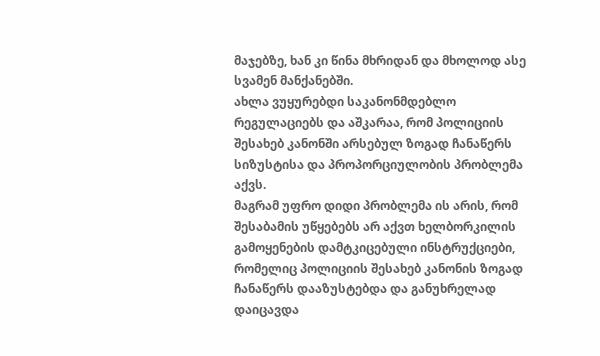მაჯებზე, ხან კი წინა მხრიდან და მხოლოდ ასე სვამენ მანქანებში.
ახლა ვუყურებდი საკანონმდებლო რეგულაციებს და აშკარაა, რომ პოლიციის შესახებ კანონში არსებულ ზოგად ჩანაწერს სიზუსტისა და პროპორციულობის პრობლემა აქვს.
მაგრამ უფრო დიდი პრობლემა ის არის, რომ შესაბამის უწყებებს არ აქვთ ხელბორკილის გამოყენების დამტკიცებული ინსტრუქციები, რომელიც პოლიციის შესახებ კანონის ზოგად ჩანაწერს დააზუსტებდა და განუხრელად დაიცავდა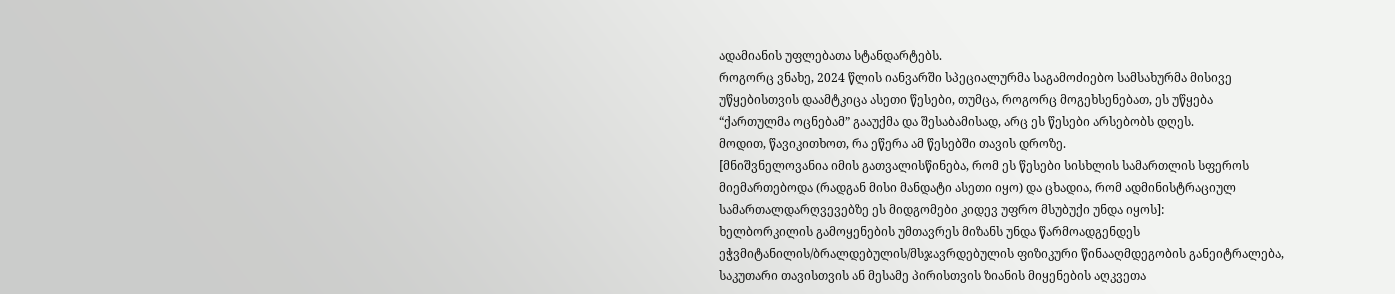ადამიანის უფლებათა სტანდარტებს.
როგორც ვნახე, 2024 წლის იანვარში სპეციალურმა საგამოძიებო სამსახურმა მისივე უწყებისთვის დაამტკიცა ასეთი წესები, თუმცა, როგორც მოგეხსენებათ, ეს უწყება “ქართულმა ოცნებამ” გააუქმა და შესაბამისად, არც ეს წესები არსებობს დღეს.
მოდით, წავიკითხოთ, რა ეწერა ამ წესებში თავის დროზე.
[მნიშვნელოვანია იმის გათვალისწინება, რომ ეს წესები სისხლის სამართლის სფეროს მიემართებოდა (რადგან მისი მანდატი ასეთი იყო) და ცხადია, რომ ადმინისტრაციულ სამართალდარღვევებზე ეს მიდგომები კიდევ უფრო მსუბუქი უნდა იყოს]:
ხელბორკილის გამოყენების უმთავრეს მიზანს უნდა წარმოადგენდეს ეჭვმიტანილის/ბრალდებულის/მსჯავრდებულის ფიზიკური წინააღმდეგობის განეიტრალება, საკუთარი თავისთვის ან მესამე პირისთვის ზიანის მიყენების აღკვეთა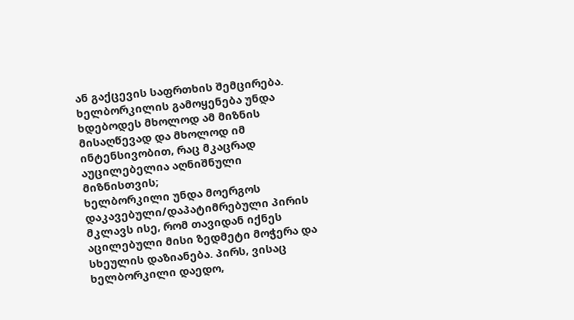ან გაქცევის საფრთხის შემცირება. ხელბორკილის გამოყენება უნდა ხდებოდეს მხოლოდ ამ მიზნის მისაღწევად და მხოლოდ იმ ინტენსივობით, რაც მკაცრად აუცილებელია აღნიშნული მიზნისთვის;
ხელბორკილი უნდა მოერგოს დაკავებული/დაპატიმრებული პირის მკლავს ისე, რომ თავიდან იქნეს აცილებული მისი ზედმეტი მოჭერა და სხეულის დაზიანება. პირს, ვისაც ხელბორკილი დაედო,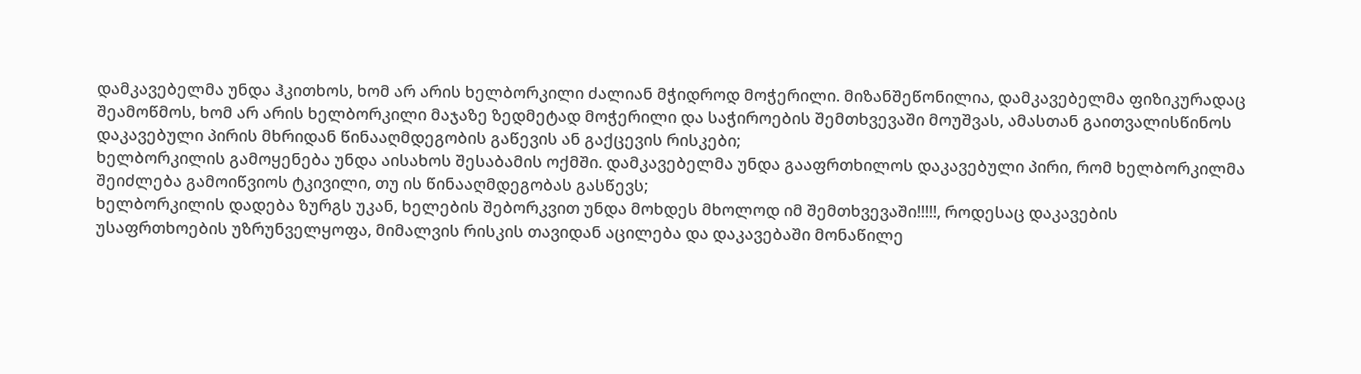დამკავებელმა უნდა ჰკითხოს, ხომ არ არის ხელბორკილი ძალიან მჭიდროდ მოჭერილი. მიზანშეწონილია, დამკავებელმა ფიზიკურადაც შეამოწმოს, ხომ არ არის ხელბორკილი მაჯაზე ზედმეტად მოჭერილი და საჭიროების შემთხვევაში მოუშვას, ამასთან გაითვალისწინოს დაკავებული პირის მხრიდან წინააღმდეგობის გაწევის ან გაქცევის რისკები;
ხელბორკილის გამოყენება უნდა აისახოს შესაბამის ოქმში. დამკავებელმა უნდა გააფრთხილოს დაკავებული პირი, რომ ხელბორკილმა შეიძლება გამოიწვიოს ტკივილი, თუ ის წინააღმდეგობას გასწევს;
ხელბორკილის დადება ზურგს უკან, ხელების შებორკვით უნდა მოხდეს მხოლოდ იმ შემთხვევაში!!!!!, როდესაც დაკავების უსაფრთხოების უზრუნველყოფა, მიმალვის რისკის თავიდან აცილება და დაკავებაში მონაწილე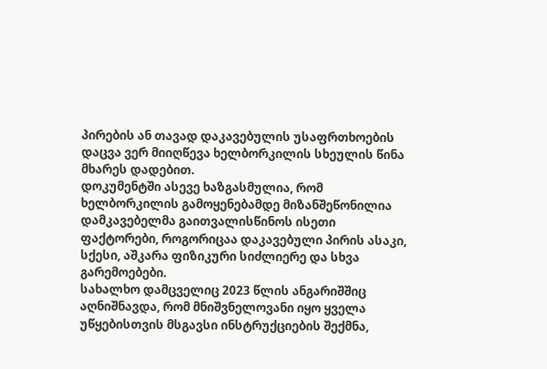პირების ან თავად დაკავებულის უსაფრთხოების დაცვა ვერ მიიღწევა ხელბორკილის სხეულის წინა მხარეს დადებით.
დოკუმენტში ასევე ხაზგასმულია, რომ ხელბორკილის გამოყენებამდე მიზანშეწონილია დამკავებელმა გაითვალისწინოს ისეთი ფაქტორები, როგორიცაა დაკავებული პირის ასაკი, სქესი, აშკარა ფიზიკური სიძლიერე და სხვა გარემოებები.
სახალხო დამცველიც 2023 წლის ანგარიშშიც აღნიშნავდა, რომ მნიშვნელოვანი იყო ყველა უწყებისთვის მსგავსი ინსტრუქციების შექმნა,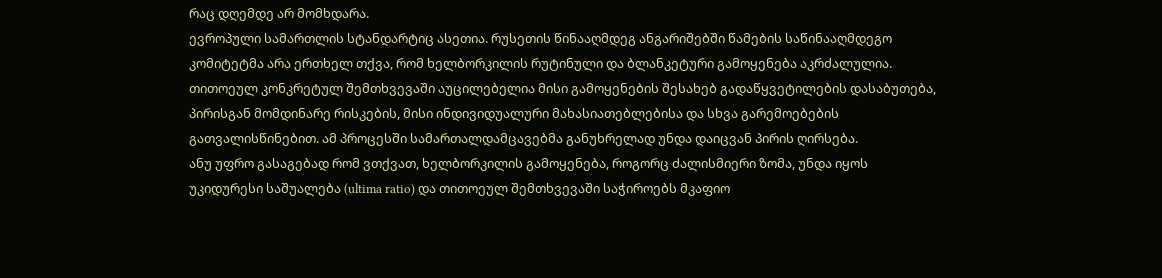რაც დღემდე არ მომხდარა.
ევროპული სამართლის სტანდარტიც ასეთია. რუსეთის წინააღმდეგ ანგარიშებში წამების საწინააღმდეგო კომიტეტმა არა ერთხელ თქვა, რომ ხელბორკილის რუტინული და ბლანკეტური გამოყენება აკრძალულია. თითოეულ კონკრეტულ შემთხვევაში აუცილებელია მისი გამოყენების შესახებ გადაწყვეტილების დასაბუთება, პირისგან მომდინარე რისკების, მისი ინდივიდუალური მახასიათებლებისა და სხვა გარემოებების გათვალისწინებით. ამ პროცესში სამართალდამცავებმა განუხრელად უნდა დაიცვან პირის ღირსება.
ანუ უფრო გასაგებად რომ ვთქვათ, ხელბორკილის გამოყენება, როგორც ძალისმიერი ზომა, უნდა იყოს უკიდურესი საშუალება (ultima ratio) და თითოეულ შემთხვევაში საჭიროებს მკაფიო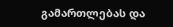გამართლებას და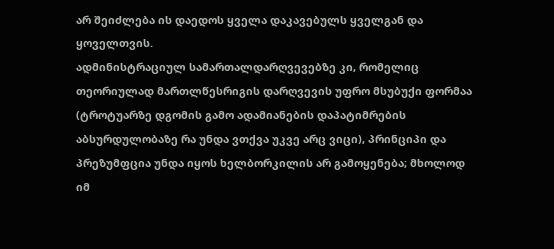არ შეიძლება ის დაედოს ყველა დაკავებულს ყველგან და ყოველთვის.
ადმინისტრაციულ სამართალდარღვევებზე კი, რომელიც თეორიულად მართლწესრიგის დარღვევის უფრო მსუბუქი ფორმაა (ტროტუარზე დგომის გამო ადამიანების დაპატიმრების აბსურდულობაზე რა უნდა ვთქვა უკვე არც ვიცი), პრინციპი და პრეზუმფცია უნდა იყოს ხელბორკილის არ გამოყენება; მხოლოდ იმ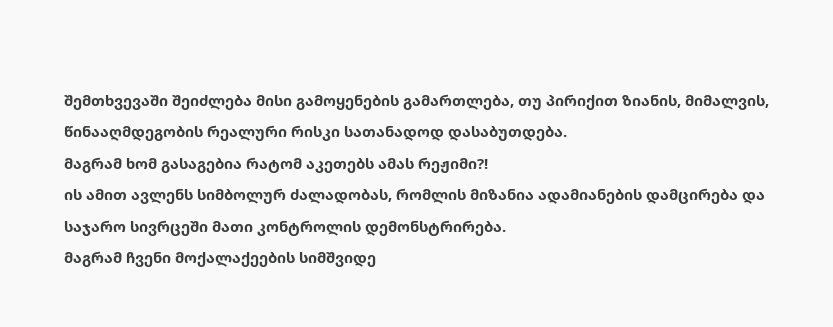შემთხვევაში შეიძლება მისი გამოყენების გამართლება, თუ პირიქით ზიანის, მიმალვის, წინააღმდეგობის რეალური რისკი სათანადოდ დასაბუთდება.
მაგრამ ხომ გასაგებია რატომ აკეთებს ამას რეჟიმი?!
ის ამით ავლენს სიმბოლურ ძალადობას, რომლის მიზანია ადამიანების დამცირება და საჯარო სივრცეში მათი კონტროლის დემონსტრირება.
მაგრამ ჩვენი მოქალაქეების სიმშვიდე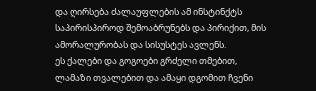და ღირსება ძალაუფლების ამ ინსტინქტს საპირისპიროდ შემოაბრუნებს და პირიქით, მის ამორალურობას და სისუსტეს ავლენს.
ეს ქალები და გოგოები გრძელი თმებით, ლამაზი თვალებით და ამაყი დგომით ჩვენი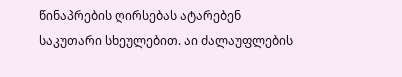წინაპრების ღირსებას ატარებენ საკუთარი სხეულებით. აი ძალაუფლების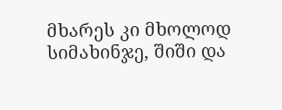მხარეს კი მხოლოდ სიმახინჯე, შიში და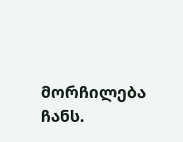მორჩილება ჩანს.